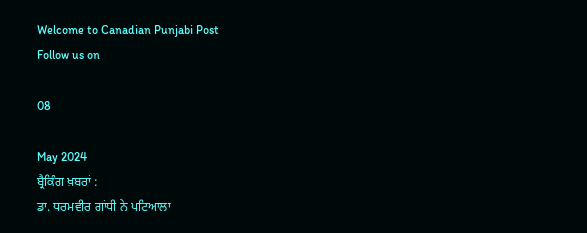Welcome to Canadian Punjabi Post
Follow us on

08

May 2024
ਬ੍ਰੈਕਿੰਗ ਖ਼ਬਰਾਂ :
ਡਾ. ਧਰਮਵੀਰ ਗਾਂਧੀ ਨੇ ਪਟਿਆਲਾ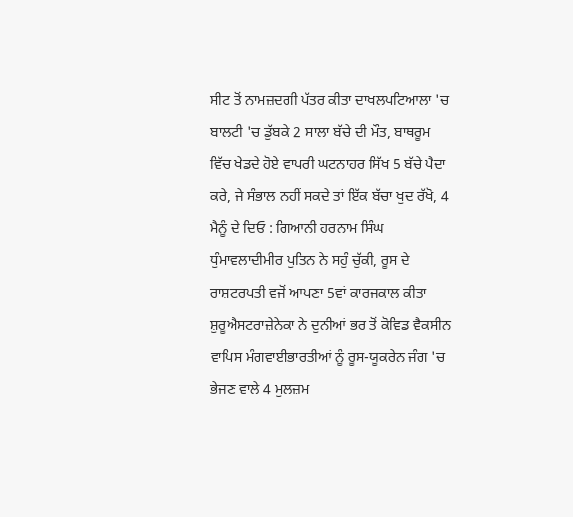ਸੀਟ ਤੋਂ ਨਾਮਜ਼ਦਗੀ ਪੱਤਰ ਕੀਤਾ ਦਾਖਲਪਟਿਆਲਾ 'ਚ ਬਾਲਟੀ 'ਚ ਡੁੱਬਕੇ 2 ਸਾਲਾ ਬੱਚੇ ਦੀ ਮੌਤ, ਬਾਥਰੂਮ ਵਿੱਚ ਖੇਡਦੇ ਹੋਏ ਵਾਪਰੀ ਘਟਨਾਹਰ ਸਿੱਖ 5 ਬੱਚੇ ਪੈਦਾ ਕਰੇ, ਜੇ ਸੰਭਾਲ ਨਹੀਂ ਸਕਦੇ ਤਾਂ ਇੱਕ ਬੱਚਾ ਖੁਦ ਰੱਖੋ, 4 ਮੈਨੂੰ ਦੇ ਦਿਓ : ਗਿਆਨੀ ਹਰਨਾਮ ਸਿੰਘ ਧੁੰਮਾਵਲਾਦੀਮੀਰ ਪੁਤਿਨ ਨੇ ਸਹੁੰ ਚੁੱਕੀ, ਰੂਸ ਦੇ ਰਾਸ਼ਟਰਪਤੀ ਵਜੋਂ ਆਪਣਾ 5ਵਾਂ ਕਾਰਜਕਾਲ ਕੀਤਾ ਸ਼ੁਰੂਐਸਟਰਾਜ਼ੇਨੇਕਾ ਨੇ ਦੁਨੀਆਂ ਭਰ ਤੋਂ ਕੋਵਿਡ ਵੈਕਸੀਨ ਵਾਪਿਸ ਮੰਗਵਾਈਭਾਰਤੀਆਂ ਨੂੰ ਰੂਸ-ਯੂਕਰੇਨ ਜੰਗ 'ਚ ਭੇਜਣ ਵਾਲੇ 4 ਮੁਲਜ਼ਮ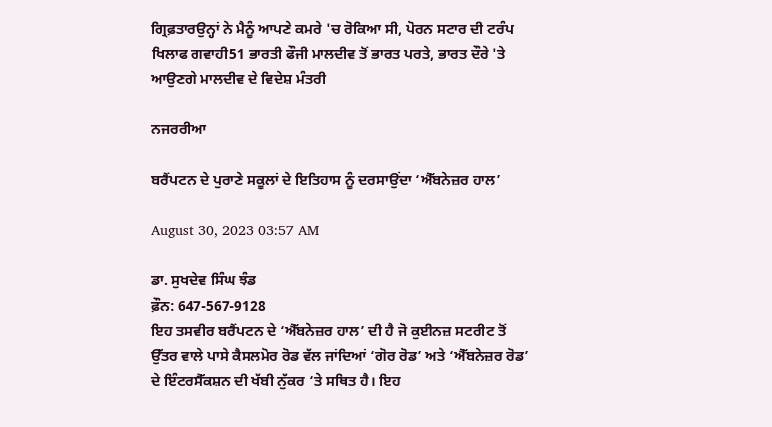ਗ੍ਰਿਫ਼ਤਾਰਉਨ੍ਹਾਂ ਨੇ ਮੈਨੂੰ ਆਪਣੇ ਕਮਰੇ 'ਚ ਰੋਕਿਆ ਸੀ, ਪੋਰਨ ਸਟਾਰ ਦੀ ਟਰੰਪ ਖਿਲਾਫ ਗਵਾਹੀ51 ਭਾਰਤੀ ਫੌਜੀ ਮਾਲਦੀਵ ਤੋਂ ਭਾਰਤ ਪਰਤੇ, ਭਾਰਤ ਦੌਰੇ 'ਤੇ ਆਉਣਗੇ ਮਾਲਦੀਵ ਦੇ ਵਿਦੇਸ਼ ਮੰਤਰੀ

ਨਜਰਰੀਆ

ਬਰੈਂਪਟਨ ਦੇ ਪੁਰਾਣੇ ਸਕੂਲਾਂ ਦੇ ਇਤਿਹਾਸ ਨੂੰ ਦਰਸਾਉਂਦਾ ‘ਐੱਬਨੇਜ਼ਰ ਹਾਲ’

August 30, 2023 03:57 AM

ਡਾ. ਸੁਖਦੇਵ ਸਿੰਘ ਝੰਡ
ਫ਼ੌਨ: 647-567-9128
ਇਹ ਤਸਵੀਰ ਬਰੈਂਪਟਨ ਦੇ ‘ਐੱਬਨੇਜ਼ਰ ਹਾਲ’ ਦੀ ਹੈ ਜੋ ਕੁਈਨਜ਼ ਸਟਰੀਟ ਤੋਂ ਉੱਤਰ ਵਾਲੇ ਪਾਸੇ ਕੈਸਲਮੋਰ ਰੋਡ ਵੱਲ ਜਾਂਦਿਆਂ ‘ਗੋਰ ਰੋਡ’ ਅਤੇ ‘ਐੱਬਨੇਜ਼ਰ ਰੋਡ’ ਦੇ ਇੰਟਰਸੈੱਕਸ਼ਨ ਦੀ ਖੱਬੀ ਨੁੱਕਰ ‘ਤੇ ਸਥਿਤ ਹੈ। ਇਹ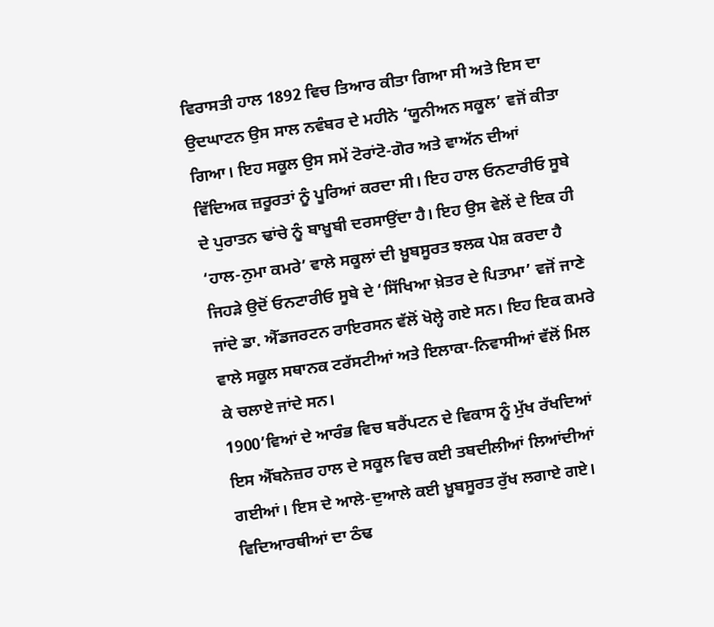ਵਿਰਾਸਤੀ ਹਾਲ 1892 ਵਿਚ ਤਿਆਰ ਕੀਤਾ ਗਿਆ ਸੀ ਅਤੇ ਇਸ ਦਾ ਉਦਘਾਟਨ ਉਸ ਸਾਲ ਨਵੰਬਰ ਦੇ ਮਹੀਨੇ ‘ਯੂਨੀਅਨ ਸਕੂਲ’ ਵਜੋਂ ਕੀਤਾ ਗਿਆ। ਇਹ ਸਕੂਲ ਉਸ ਸਮੇਂ ਟੋਰਾਂਟੋ-ਗੋਰ ਅਤੇ ਵਾਅੱਨ ਦੀਆਂ ਵਿੱਦਿਅਕ ਜ਼ਰੂਰਤਾਂ ਨੂੰ ਪੂਰਿਆਂ ਕਰਦਾ ਸੀ। ਇਹ ਹਾਲ ਓਨਟਾਰੀਓ ਸੂਬੇ ਦੇ ਪੁਰਾਤਨ ਢਾਂਚੇ ਨੂੰ ਬਾਖ਼ੂਬੀ ਦਰਸਾਉਂਦਾ ਹੈ। ਇਹ ਉਸ ਵੇਲੇਂ ਦੇ ਇਕ ਹੀ ‘ਹਾਲ-ਨੁਮਾ ਕਮਰੇ’ ਵਾਲੇ ਸਕੂਲਾਂ ਦੀ ਖ਼ੂਬਸੂਰਤ ਝਲਕ ਪੇਸ਼ ਕਰਦਾ ਹੈ ਜਿਹੜੇ ਉਦੋਂ ਓਨਟਾਰੀਓ ਸੂਬੇ ਦੇ ‘ਸਿੱਖਿਆ ਖ਼ੇਤਰ ਦੇ ਪਿਤਾਮਾ’ ਵਜੋਂ ਜਾਣੇ ਜਾਂਦੇ ਡਾ. ਐੱਡਜਰਟਨ ਰਾਇਰਸਨ ਵੱਲੋਂ ਖੋਲ੍ਹੇ ਗਏ ਸਨ। ਇਹ ਇਕ ਕਮਰੇ ਵਾਲੇ ਸਕੂਲ ਸਥਾਨਕ ਟਰੱਸਟੀਆਂ ਅਤੇ ਇਲਾਕਾ-ਨਿਵਾਸੀਆਂ ਵੱਲੋਂ ਮਿਲ ਕੇ ਚਲਾਏ ਜਾਂਦੇ ਸਨ।
1900’ਵਿਆਂ ਦੇ ਆਰੰਭ ਵਿਚ ਬਰੈਂਪਟਨ ਦੇ ਵਿਕਾਸ ਨੂੰ ਮੁੱਖ ਰੱਖਦਿਆਂ ਇਸ ਐੱਬਨੇਜ਼ਰ ਹਾਲ ਦੇ ਸਕੂਲ ਵਿਚ ਕਈ ਤਬਦੀਲੀਆਂ ਲਿਆਂਦੀਆਂ ਗਈਆਂ। ਇਸ ਦੇ ਆਲੇ-ਦੁਆਲੇ ਕਈ ਖ਼ੂਬਸੂਰਤ ਰੁੱਖ ਲਗਾਏ ਗਏ। ਵਿਦਿਆਰਥੀਆਂ ਦਾ ਠੰਢ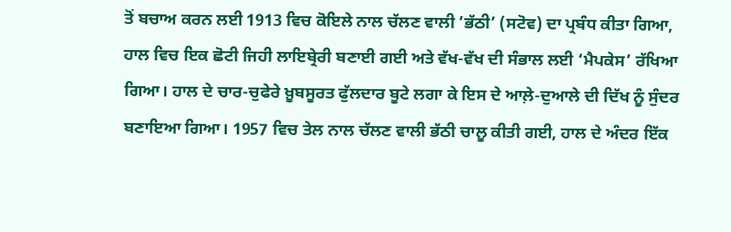ਤੋਂ ਬਚਾਅ ਕਰਨ ਲਈ 1913 ਵਿਚ ਕੋਇਲੇ ਨਾਲ ਚੱਲਣ ਵਾਲੀ ’ਭੱਠੀ’ (ਸਟੋਵ) ਦਾ ਪ੍ਰਬੰਧ ਕੀਤਾ ਗਿਆ, ਹਾਲ ਵਿਚ ਇਕ ਛੋਟੀ ਜਿਹੀ ਲਾਇਬ੍ਰੇਰੀ ਬਣਾਈ ਗਈ ਅਤੇ ਵੱਖ-ਵੱਖ ਦੀ ਸੰਭਾਲ ਲਈ ‘ਮੈਪਕੇਸ’ ਰੱਖਿਆ ਗਿਆ। ਹਾਲ ਦੇ ਚਾਰ-ਚੁਫੇਰੇ ਖ਼ੂਬਸੂਰਤ ਫੁੱਲਦਾਰ ਬੂਟੇ ਲਗਾ ਕੇ ਇਸ ਦੇ ਆਲ਼ੇ-ਦੁਆਲੇ ਦੀ ਦਿੱਖ ਨੂੰ ਸੁੰਦਰ ਬਣਾਇਆ ਗਿਆ। 1957 ਵਿਚ ਤੇਲ ਨਾਲ ਚੱਲਣ ਵਾਲੀ ਭੱਠੀ ਚਾਲੂ ਕੀਤੀ ਗਈ, ਹਾਲ ਦੇ ਅੰਦਰ ਇੱਕ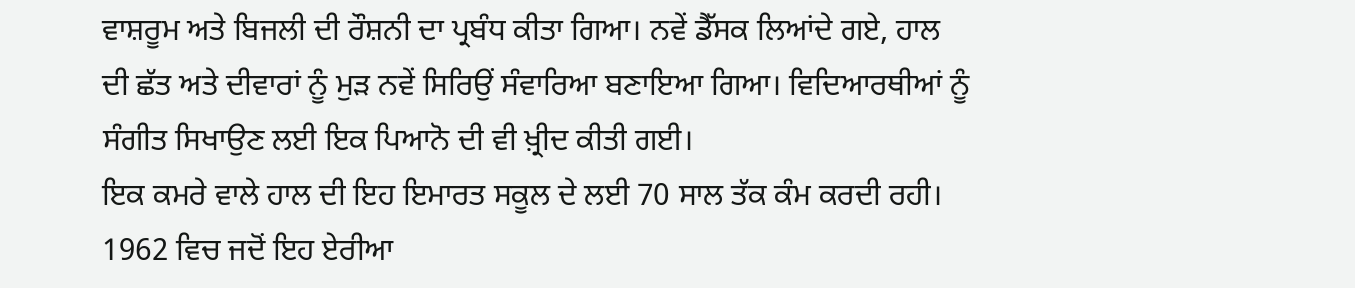ਵਾਸ਼ਰੂਮ ਅਤੇ ਬਿਜਲੀ ਦੀ ਰੌਸ਼ਨੀ ਦਾ ਪ੍ਰਬੰਧ ਕੀਤਾ ਗਿਆ। ਨਵੇਂ ਡੈੱਸਕ ਲਿਆਂਦੇ ਗਏ, ਹਾਲ ਦੀ ਛੱਤ ਅਤੇ ਦੀਵਾਰਾਂ ਨੂੰ ਮੁੜ ਨਵੇਂ ਸਿਰਿਉਂ ਸੰਵਾਰਿਆ ਬਣਾਇਆ ਗਿਆ। ਵਿਦਿਆਰਥੀਆਂ ਨੂੰ ਸੰਗੀਤ ਸਿਖਾਉਣ ਲਈ ਇਕ ਪਿਆਨੋ ਦੀ ਵੀ ਖ਼੍ਰੀਦ ਕੀਤੀ ਗਈ।
ਇਕ ਕਮਰੇ ਵਾਲੇ ਹਾਲ ਦੀ ਇਹ ਇਮਾਰਤ ਸਕੂਲ ਦੇ ਲਈ 70 ਸਾਲ ਤੱਕ ਕੰਮ ਕਰਦੀ ਰਹੀ। 1962 ਵਿਚ ਜਦੋਂ ਇਹ ਏਰੀਆ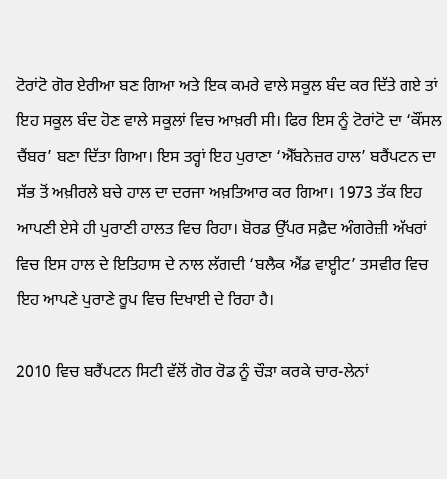ਟੋਰਾਂਟੋ ਗੋਰ ਏਰੀਆ ਬਣ ਗਿਆ ਅਤੇ ਇਕ ਕਮਰੇ ਵਾਲੇ ਸਕੂਲ ਬੰਦ ਕਰ ਦਿੱਤੇ ਗਏ ਤਾਂ ਇਹ ਸਕੂਲ ਬੰਦ ਹੋਣ ਵਾਲੇ ਸਕੂਲਾਂ ਵਿਚ ਆਖ਼ਰੀ ਸੀ। ਫਿਰ ਇਸ ਨੂੰ ਟੋਰਾਂਟੋ ਦਾ ‘ਕੌਂਸਲ ਚੈਂਬਰ’ ਬਣਾ ਦਿੱਤਾ ਗਿਆ। ਇਸ ਤਰ੍ਹਾਂ ਇਹ ਪੁਰਾਣਾ ‘ਐੱਬਨੇਜ਼ਰ ਹਾਲ’ ਬਰੈਂਪਟਨ ਦਾ ਸੱਭ ਤੋਂ ਅਖ਼ੀਰਲੇ ਬਚੇ ਹਾਲ ਦਾ ਦਰਜਾ ਅਖ਼ਤਿਆਰ ਕਰ ਗਿਆ। 1973 ਤੱਕ ਇਹ ਆਪਣੀ ਏਸੇ ਹੀ ਪੁਰਾਣੀ ਹਾਲਤ ਵਿਚ ਰਿਹਾ। ਬੋਰਡ ਉੱਪਰ ਸਫ਼ੈਦ ਅੰਗਰੇਜ਼ੀ ਅੱਖਰਾਂ ਵਿਚ ਇਸ ਹਾਲ ਦੇ ਇਤਿਹਾਸ ਦੇ ਨਾਲ ਲੱਗਦੀ ‘ਬਲੈਕ ਐਂਡ ਵਾੲ੍ਹੀਟ’ ਤਸਵੀਰ ਵਿਚ ਇਹ ਆਪਣੇ ਪੁਰਾਣੇ ਰੂਪ ਵਿਚ ਦਿਖਾਈ ਦੇ ਰਿਹਾ ਹੈ।

2010 ਵਿਚ ਬਰੈਂਪਟਨ ਸਿਟੀ ਵੱਲੋਂ ਗੋਰ ਰੋਡ ਨੂੰ ਚੌੜਾ ਕਰਕੇ ਚਾਰ-ਲੇਨਾਂ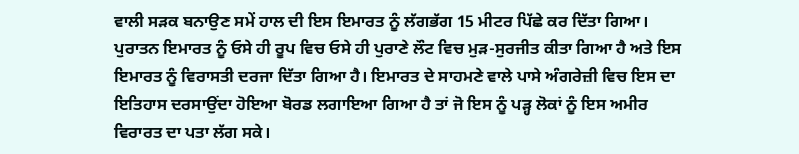ਵਾਲੀ ਸੜਕ ਬਨਾਉਣ ਸਮੇਂ ਹਾਲ ਦੀ ਇਸ ਇਮਾਰਤ ਨੂੰ ਲੱਗਭੱਗ 15 ਮੀਟਰ ਪਿੱਛੇ ਕਰ ਦਿੱਤਾ ਗਿਆ। ਪੁਰਾਤਨ ਇਮਾਰਤ ਨੂੰ ਓਸੇ ਹੀ ਰੂਪ ਵਿਚ ਓਸੇ ਹੀ ਪੁਰਾਣੇ ਲੌਟ ਵਿਚ ਮੁੜ-ਸੁਰਜੀਤ ਕੀਤਾ ਗਿਆ ਹੈ ਅਤੇ ਇਸ ਇਮਾਰਤ ਨੂੰ ਵਿਰਾਸਤੀ ਦਰਜਾ ਦਿੱਤਾ ਗਿਆ ਹੈ। ਇਮਾਰਤ ਦੇ ਸਾਹਮਣੇ ਵਾਲੇ ਪਾਸੇ ਅੰਗਰੇਜ਼ੀ ਵਿਚ ਇਸ ਦਾ ਇਤਿਹਾਸ ਦਰਸਾਉਂਦਾ ਹੋਇਆ ਬੋਰਡ ਲਗਾਇਆ ਗਿਆ ਹੈ ਤਾਂ ਜੋ ਇਸ ਨੂੰ ਪੜ੍ਹ ਲੋਕਾਂ ਨੂੰ ਇਸ ਅਮੀਰ ਵਿਰਾਰਤ ਦਾ ਪਤਾ ਲੱਗ ਸਕੇ।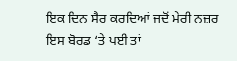ਇਕ ਦਿਨ ਸੈਰ ਕਰਦਿਆਂ ਜਦੋਂ ਮੇਰੀ ਨਜ਼ਰ ਇਸ ਬੋਰਡ ‘ਤੇ ਪਈ ਤਾਂ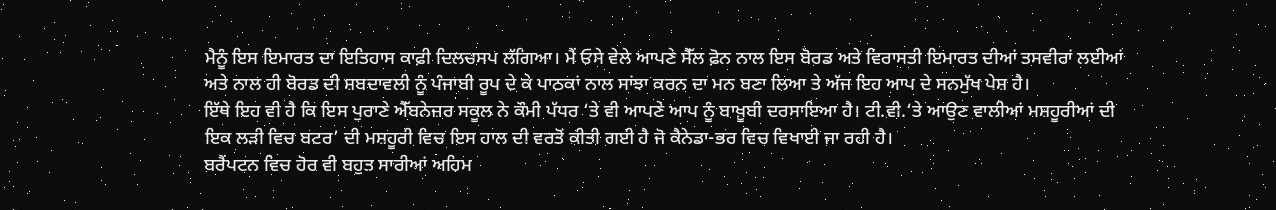ਮੈਨੂੰ ਇਸ ਇਮਾਰਤ ਦਾ ਇਤਿਹਾਸ ਕਾਫ਼ੀ ਦਿਲਚਸਪ ਲੱਗਿਆ। ਮੈਂ ਓਸੇ ਵੇਲੇ ਆਪਣੇ ਸੈੱਲ ਫ਼ੋਨ ਨਾਲ ਇਸ ਬੋਰਡ ਅਤੇ ਵਿਰਾਸਤੀ ਇਮਾਰਤ ਦੀਆਂ ਤਸਵੀਰਾਂ ਲਈਆਂ ਅਤੇ ਨਾਲ ਹੀ ਬੋਰਡ ਦੀ ਸ਼ਬਦਾਵਲੀ ਨੂੰ ਪੰਜਾਬੀ ਰੂਪ ਦੇ ਕੇ ਪਾਠਕਾਂ ਨਾਲ ਸਾਂਝਾ ਕਰਨ ਦਾ ਮਨ ਬਣਾ ਲਿਆ ਤੇ ਅੱਜ ਇਹ ਆਪ ਦੇ ਸਨਮੁੱਖ ਪੇਸ਼ ਹੈ।
ਇੱਥੇ ਇਹ ਵੀ ਹੈ ਕਿ ਇਸ ਪੁਰਾਣੇ ਐੱਬਨੇਜ਼ਰ ਸਕੂਲ ਨੇ ਕੌਮੀ ਪੱਧਰ ‘ਤੇ ਵੀ ਆਪਣੇ ਆਪ ਨੂੰ ਬਾਖ਼ੂਬੀ ਦਰਸਾਇਆ ਹੈ। ਟੀ.ਵੀ.‘ਤੇ ਆਉਣ ਵਾਲੀਆਂ ਮਸ਼ਹੂਰੀਆਂ ਦੀ ਇਕ ਲੜੀ ਵਿਚ ਬਟਰ’ ਦੀ ਮਸ਼ਹੂਰੀ ਵਿਚ ਇਸ ਹਾਲ ਦੀ ਵਰਤੋਂ ਕੀਤੀ ਗਈ ਹੈ ਜੋ ਕੈਨੇਡਾ-ਭਰ ਵਿਚ ਵਿਖਾਈ ਜਾ ਰਹੀ ਹੈ।
ਬਰੈਂਪਟਨ ਵਿਚ ਹੋਰ ਵੀ ਬਹੁਤ ਸਾਰੀਆਂ ਅਹਿਮ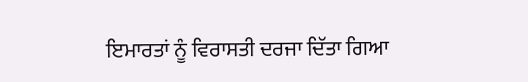ਇਮਾਰਤਾਂ ਨੂੰ ਵਿਰਾਸਤੀ ਦਰਜਾ ਦਿੱਤਾ ਗਿਆ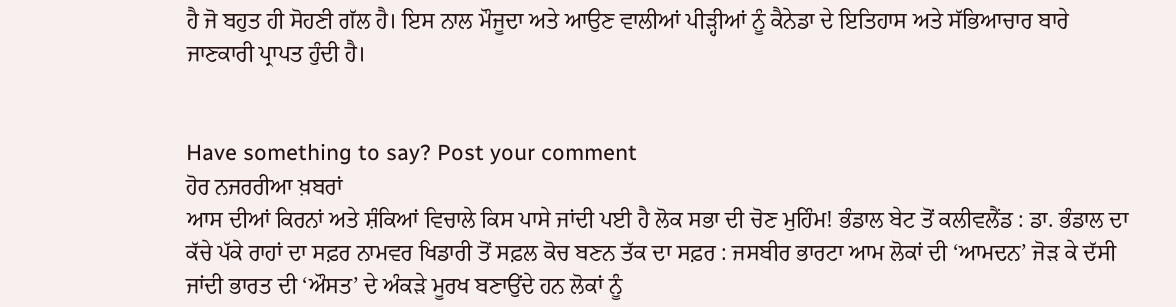ਹੈ ਜੋ ਬਹੁਤ ਹੀ ਸੋਹਣੀ ਗੱਲ ਹੈ। ਇਸ ਨਾਲ ਮੌਜੂਦਾ ਅਤੇ ਆਉਣ ਵਾਲੀਆਂ ਪੀੜ੍ਹੀਆਂ ਨੂੰ ਕੈਨੇਡਾ ਦੇ ਇਤਿਹਾਸ ਅਤੇ ਸੱਭਿਆਚਾਰ ਬਾਰੇ ਜਾਣਕਾਰੀ ਪ੍ਰਾਪਤ ਹੁੰਦੀ ਹੈ।


Have something to say? Post your comment
ਹੋਰ ਨਜਰਰੀਆ ਖ਼ਬਰਾਂ
ਆਸ ਦੀਆਂ ਕਿਰਨਾਂ ਅਤੇ ਸ਼ੰਕਿਆਂ ਵਿਚਾਲੇ ਕਿਸ ਪਾਸੇ ਜਾਂਦੀ ਪਈ ਹੈ ਲੋਕ ਸਭਾ ਦੀ ਚੋਣ ਮੁਹਿੰਮ! ਭੰਡਾਲ ਬੇਟ ਤੋਂ ਕਲੀਵਲੈਂਡ : ਡਾ. ਭੰਡਾਲ ਦਾ ਕੱਚੇ ਪੱਕੇ ਰਾਹਾਂ ਦਾ ਸਫ਼ਰ ਨਾਮਵਰ ਖਿਡਾਰੀ ਤੋਂ ਸਫ਼ਲ ਕੋਚ ਬਣਨ ਤੱਕ ਦਾ ਸਫ਼ਰ : ਜਸਬੀਰ ਭਾਰਟਾ ਆਮ ਲੋਕਾਂ ਦੀ ‘ਆਮਦਨ’ ਜੋੜ ਕੇ ਦੱਸੀ ਜਾਂਦੀ ਭਾਰਤ ਦੀ ‘ਔਸਤ’ ਦੇ ਅੰਕੜੇ ਮੂਰਖ ਬਣਾਉਂਦੇ ਹਨ ਲੋਕਾਂ ਨੂੰ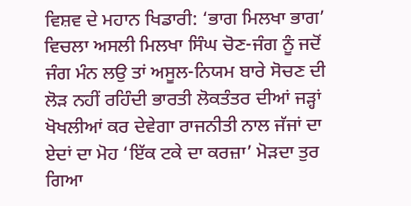ਵਿਸ਼ਵ ਦੇ ਮਹਾਨ ਖਿਡਾਰੀ: ‘ਭਾਗ ਮਿਲਖਾ ਭਾਗ’ ਵਿਚਲਾ ਅਸਲੀ ਮਿਲਖਾ ਸਿੰਘ ਚੋਣ-ਜੰਗ ਨੂੰ ਜਦੋਂ ਜੰਗ ਮੰਨ ਲਉ ਤਾਂ ਅਸੂਲ-ਨਿਯਮ ਬਾਰੇ ਸੋਚਣ ਦੀ ਲੋੜ ਨਹੀਂ ਰਹਿੰਦੀ ਭਾਰਤੀ ਲੋਕਤੰਤਰ ਦੀਆਂ ਜੜ੍ਹਾਂ ਖੋਖਲੀਆਂ ਕਰ ਦੇਵੇਗਾ ਰਾਜਨੀਤੀ ਨਾਲ ਜੱਜਾਂ ਦਾ ਏਦਾਂ ਦਾ ਮੋਹ ‘ਇੱਕ ਟਕੇ ਦਾ ਕਰਜ਼ਾ’ ਮੋੜਦਾ ਤੁਰ ਗਿਆ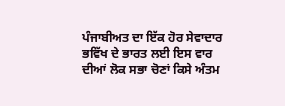ਪੰਜਾਬੀਅਤ ਦਾ ਇੱਕ ਹੋਰ ਸੇਵਾਦਾਰ ਭਵਿੱਖ ਦੇ ਭਾਰਤ ਲਈ ਇਸ ਵਾਰ ਦੀਆਂ ਲੋਕ ਸਭਾ ਚੋਣਾਂ ਕਿਸੇ ਅੰਤਮ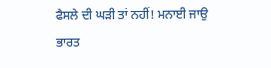ਫੈਸਲੇ ਦੀ ਘੜੀ ਤਾਂ ਨਹੀਂ! ਮਨਾਈ ਜਾਉ ਭਾਰਤ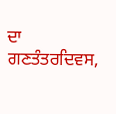ਦਾ ਗਣਤੰਤਰਦਿਵਸ,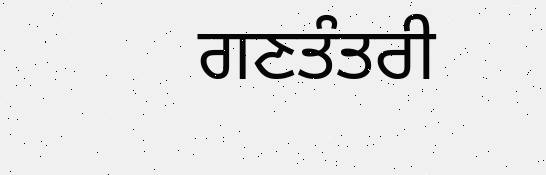ਗਣਤੰਤਰੀ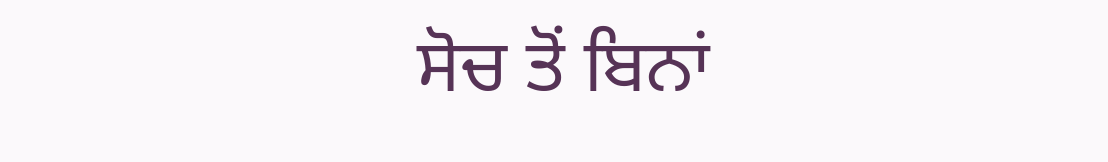ਸੋਚ ਤੋਂ ਬਿਨਾਂ